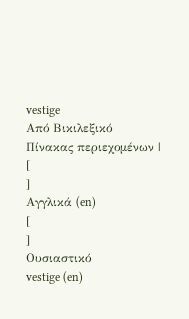vestige
Από Βικιλεξικό
Πίνακας περιεχομένων |
[
]
Αγγλικά (en)
[
]
Ουσιαστικό
vestige (en)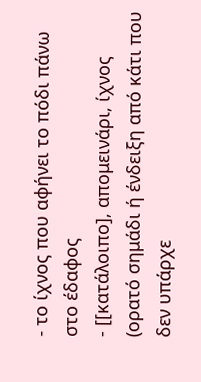- το ίχνος που αφήνει το πόδι πάνω στο έδαφος
- [[κατάλοιπο], απομεινάρι, ίχνος (ορατό σημάδι ή ένδειξη από κάτι που δεν υπάρχε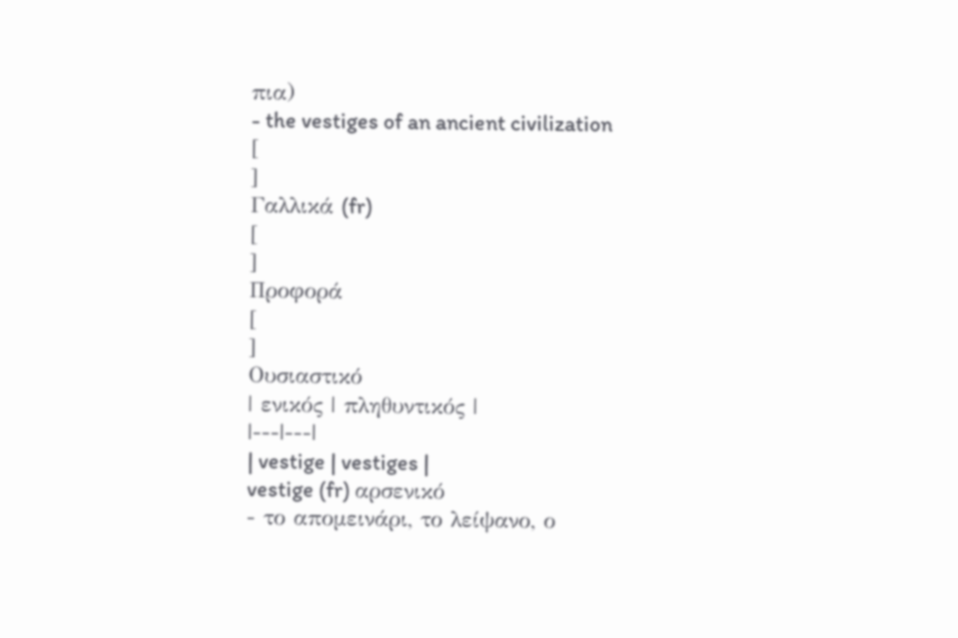πια)
- the vestiges of an ancient civilization
[
]
Γαλλικά (fr)
[
]
Προφορά
[
]
Ουσιαστικό
| ενικός | πληθυντικός |
|---|---|
| vestige | vestiges |
vestige (fr) αρσενικό
- το απομεινάρι, το λείψανο, ο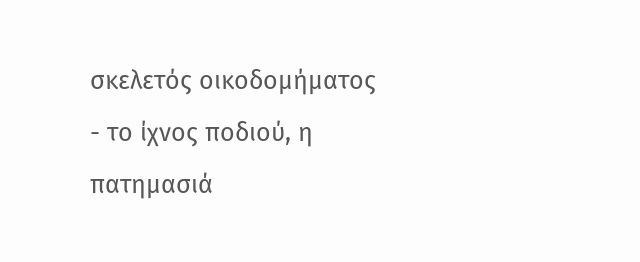σκελετός οικοδομήματος
- το ίχνος ποδιού, η πατημασιά